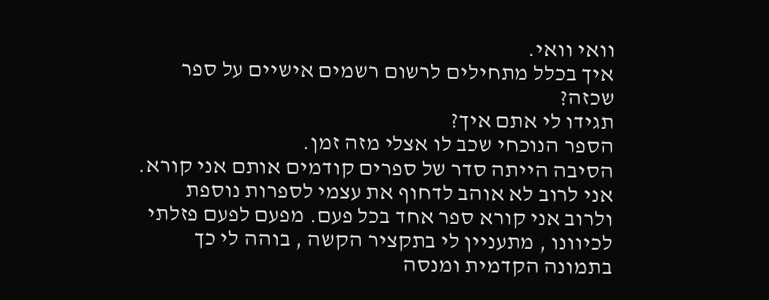וואי וואי.
איך בכלל מתחילים לרשום רשמים אישיים על ספר שכזה?
תגידו לי אתם איך?
הספר הנוכחי שכב לו אצלי מזה זמן.
הסיבה הייתה סדר של ספרים קודמים אותם אני קורא. אני לרוב לא אוהב לדחוף את עצמי לספרות נוספת ולרוב אני קורא ספר אחד בכל פעם. מפעם לפעם פזלתי לכיוונו , מתעניין לי בתקציר הקשה , בוהה לי כך בתמונה הקדמית ומנסה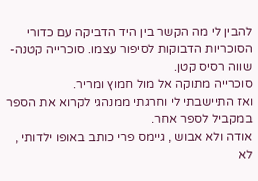להבין לי מה הקשר בין היד הדביקה עם כדורי הסוכריות הדבוקות לסיפור עצמו. סוכרייה קטנה- שווה רסיס קטן.
סוכרייה מתוקה אל מול חמוץ ומריר.
ואז התיישבתי לי וחרגתי ממנהגי לקרוא את הספר במקביל לספר אחר.
אודה ולא אבוש , גיימס פרי כותב באופו ילדותי , לא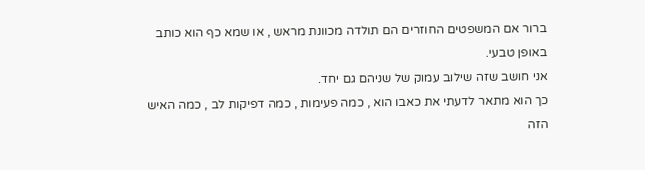ברור אם המשפטים החוזרים הם תולדה מכוונת מראש , או שמא כף הוא כותב באופן טבעי.
אני חושב שזה שילוב עמוק של שניהם גם יחד.
כך הוא מתאר לדעתי את כאבו הוא , כמה פעימות , כמה דפיקות לב , כמה האיש הזה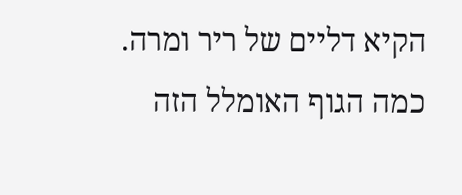הקיא דליים של ריר ומרה.
כמה הגוף האומלל הזה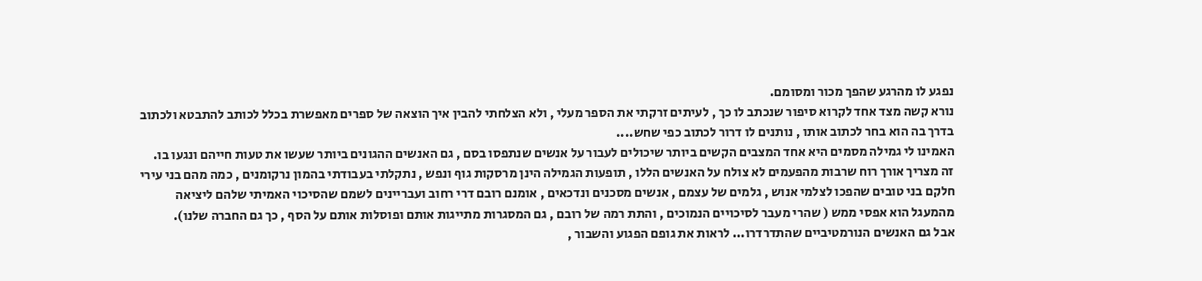נפגע לו מהרגע שהפך מכור ומסומם.
נורא קשה מצד אחד לקרוא סיפור שנכתב לו כך , לעיתים זרקתי את הספר מעלי , ולא הצלחתי להבין איך הוצאה של ספרים מאפשרת בכלל לכותב להתבטא ולכתוב בדרך בה הוא בחר לכתוב אותו , נותנים לו דרור לכתוב כפי שחש....
האמינו לי גמילה מסמים היא אחד המצבים הקשים ביותר שיכולים לעבור על אנשים שנתפסו בסם , גם האנשים ההגונים ביותר שעשו את טעות חייהם ונגעו בו.
זה מצריך אורך רוח שרבות מהפעמים לא צולח על האנשים הללו , תופעות הגמילה הינן מרסקות גוף ונפש , נתקלתי בעבודתי בהמון נרקומנים , כמה מהם בני עירי חלקם בני טובים שהפכו לצלמי אנוש , גלמים של עצמם , אנשים מסכנים ונדכאים , אומנם רובם דרי רחוב ועבריינים לשמם שהסיכוי האמיתי שלהם ליציאה מהמעגל הוא אפסי ממש ( שהרי מעבר לסיכויים הנמוכים , והתת רמה של רובם , גם המסגרות מתייגות אותם ופוסלות אותם על הסף , כך גם החברה שלנו).
אבל גם האנשים הנורמטיביים שהתדרדרו... לראות את גופם הפגוע והשבור ,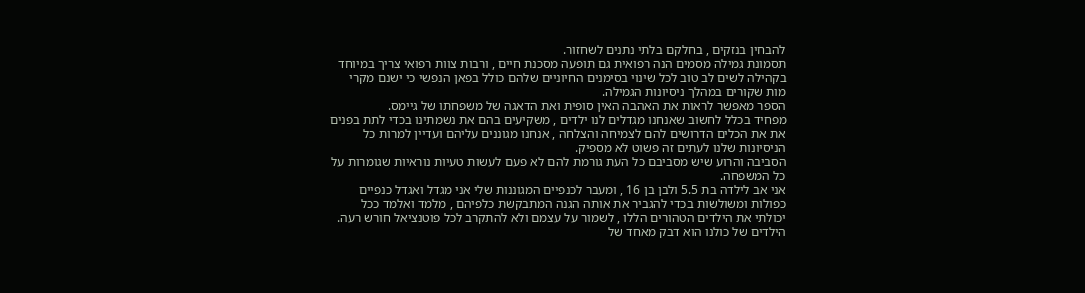להבחין בנזקים , בחלקם בלתי נתנים לשחזור.
תסמונת גמילה מסמים הנה רפואית גם תופעה מסכנת חיים , ורבות צוות רפואי צריך במיוחד בקהילה לשים לב טוב לכל שינוי בסימנים החיוניים שלהם כולל בפאן הנפשי כי ישנם מקרי מות שקורים במהלך ניסיונות הגמילה.
הספר מאפשר לראות את האהבה האין סופית ואת הדאגה של משפחתו של גיימס.
מפחיד בכלל לחשוב שאנחנו מגדלים לנו ילדים , משקיעים בהם את נשמתינו בכדי לתת בפנים את את הכלים הדרושים להם לצמיחה והצלחה , אנחנו מגוננים עליהם ועדיין למרות כל הניסיונות שלנו לעתים זה פשוט לא מספיק.
הסביבה והרוע שיש מסביבם כל העת גורמת להם לא פעם לעשות טעיות נוראיות שגומרות על כל המשפחה.
אני אב לילדה בת 5.5 ולבן בן 16 , ומעבר לכנפיים המגוננות שלי אני מגדל ואגדל כנפיים כפולות ומשולשות בכדי להגביר את אותה הגנה המתבקשת כלפיהם , מלמד ואלמד ככל יכולתי את הילדים הטהורים הללו , לשמור על עצמם ולא להתקרב לכל פוטנציאל חורש רעה.
הילדים של כולנו הוא דבק מאחד של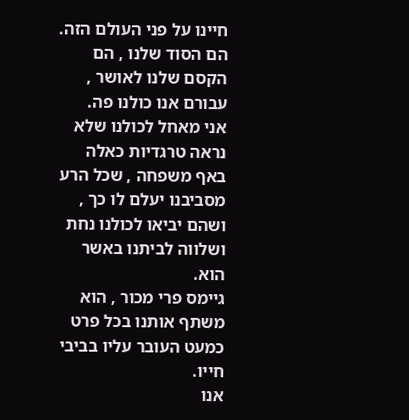חיינו על פני העולם הזה. הם הסוד שלנו , הם הקסם שלנו לאושר , עבורם אנו כולנו פה.
אני מאחל לכולנו שלא נראה טרגדיות כאלה באף משפחה , שכל הרע מסביבנו יעלם לו כך , ושהם יביאו לכולנו נחת ושלווה לביתנו באשר הוא.
גיימס פרי מכור , הוא משתף אותנו בכל פרט כמעט העובר עליו בביבי חייו.
אנו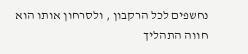נחשפים לכל הרקבון , ולסרחון אותו הוא חווה התהליך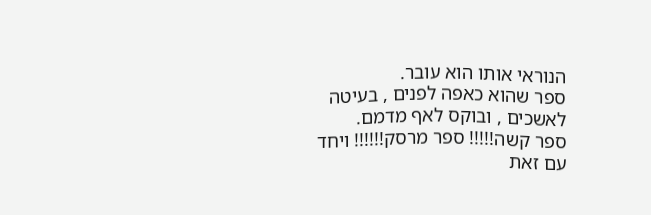הנוראי אותו הוא עובר.
ספר שהוא כאפה לפנים , בעיטה לאשכים , ובוקס לאף מדמם.
ספר קשה!!!!! ספר מרסק!!!!!! ויחד עם זאת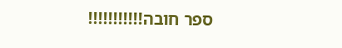ספר חובה!!!!!!!!!!!